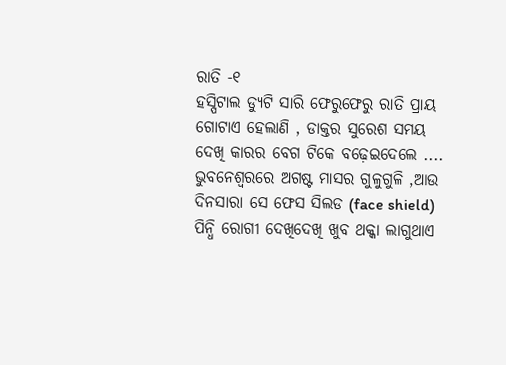ରାତି -୧
ହସ୍ପିଟାଲ ଡ୍ୟୁଟି ସାରି ଫେରୁଫେରୁ ରାତି ପ୍ରାୟ ଗୋଟାଏ ହେଲାଣି , ଡାକ୍ତର ସୁରେଶ ସମୟ ଦେଖି କାରର ବେଗ ଟିକେ ବଢ଼େଇଦେଲେ .... ଭୁବନେଶ୍ୱରରେ ଅଗଷ୍ଟ ମାସର ଗୁଳୁଗୁଳି ,ଆଉ ଦିନସାରା ସେ ଫେସ ସିଲଡ (face shield) ପିନ୍ଧି ରୋଗୀ ଦେଖିଦେଖି ଖୁବ ଥକ୍କା ଲାଗୁଥାଏ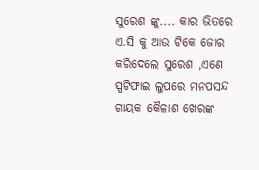ସୁରେଶ ଙ୍କୁ.... କାର ଭିତରେ ଏ.ସି କୁ ଆଉ ଟିକେ ଜୋର କରିଦେଲେ ସୁରେଶ ,ଏଣେ ସ୍ପଟିଫାଇ ଲୁପରେ ମନପସନ୍ଦ ଗାୟକ କୈଳାଶ ଖେରଙ୍କ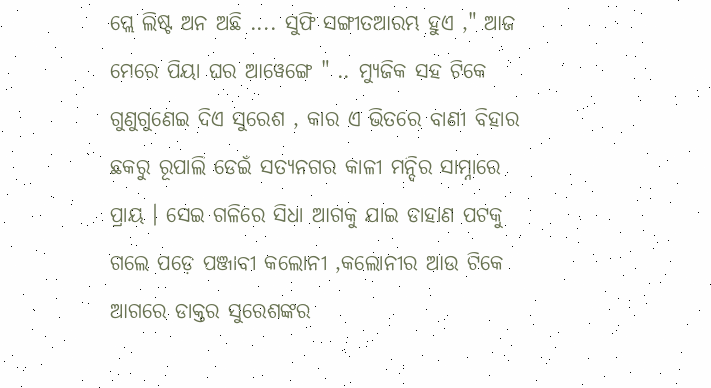ପ୍ଲେ ଲିଷ୍ଟ ଅନ ଅଛି .... ସୁଫି ସଙ୍ଗୀତଆରମ୍ଭ ହୁଏ ," ଆଜ ମେରେ ପିୟା ଘର ଆୱେଙ୍ଗେ " .. ମ୍ୟୁଜିକ ସହ ଟିକେ ଗୁଣୁଗୁଣେଇ ଦିଏ ସୁରେଶ , କାର ଏ ଭିତରେ ବାଣୀ ବିହାର ଛକରୁ ରୂପାଲି ଡେଇଁ ସତ୍ୟନଗର କାଳୀ ମନ୍ଦିର ସାମ୍ନାରେ ପ୍ରାୟ । ସେଇ ଗଳିରେ ସିଧା ଆଗକୁ ଯାଇ ଡାହାଣ ପଟକୁ ଗଲେ ପଡ଼େ ପଞ୍ଜାବୀ କଲୋନୀ ,କଲୋନୀର ଆଉ ଟିକେ ଆଗରେ ଡାକ୍ତର ସୁରେଶଙ୍କର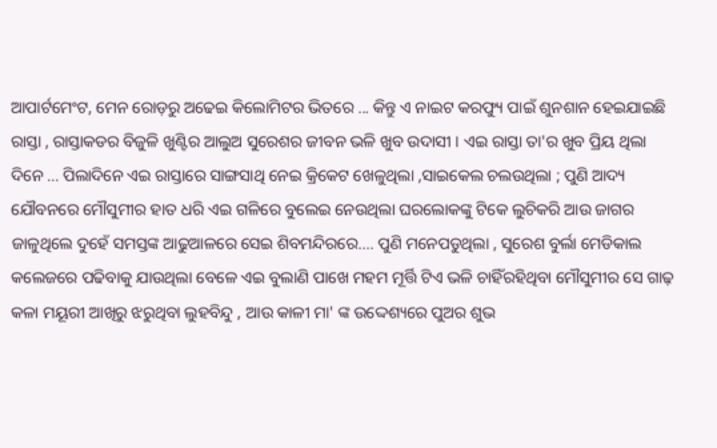ଆପାର୍ଟମେଂଟ, ମେନ ରୋଡ଼ରୁ ଅଢେଇ କିଲୋମିଟର ଭିତରେ ... କିନ୍ତୁ ଏ ନାଇଟ କରଫ୍ୟୁ ପାଇଁ ଶୁନଶାନ ହେଇଯାଇଛି ରାସ୍ତା , ରାସ୍ତାକଡର ବିଜୁଳି ଖୁଣ୍ଟିର ଆଲୁଅ ସୁରେଶର ଜୀବନ ଭଳି ଖୁବ ଉଦାସୀ । ଏଇ ରାସ୍ତା ତା'ର ଖୁବ ପ୍ରିୟ ଥିଲା ଦିନେ ... ପିଲାଦିନେ ଏଇ ରାସ୍ତାରେ ସାଙ୍ଗସାଥି ନେଇ କ୍ରିକେଟ ଖେଳୁଥିଲା ,ସାଇକେଲ ଚଲଉଥିଲା ; ପୁଣି ଆଦ୍ୟ ଯୌବନରେ ମୌସୁମୀର ହାତ ଧରି ଏଇ ଗଳିରେ ବୁଲେଇ ନେଉଥିଲା ଘରଲୋକଙ୍କୁ ଟିକେ ଲୁଚିକରି ଆଉ ଜାଗର ଜାଳୁଥିଲେ ଦୁହେଁ ସମସ୍ତଙ୍କ ଆଢୁଆଳରେ ସେଇ ଶିବମନ୍ଦିରରେ.... ପୁଣି ମନେପଡୁଥିଲା , ସୁରେଶ ବୁର୍ଲା ମେଡିକାଲ କଲେଜରେ ପଢିବାକୁ ଯାଉଥିଲା ବେଳେ ଏଇ ବୁଲାଣି ପାଖେ ମହମ ମୂର୍ତ୍ତି ଟିଏ ଭଳି ଚାହିଁରହିଥିବା ମୌସୁମୀର ସେ ଗାଢ଼ କଳା ମୟୂରୀ ଆଖିରୁ ଝରୁଥିବା ଲୁହବିନ୍ଦୁ , ଆଉ କାଳୀ ମା' ଙ୍କ ଉଦ୍ଦେଶ୍ୟରେ ପୁଅର ଶୁଭ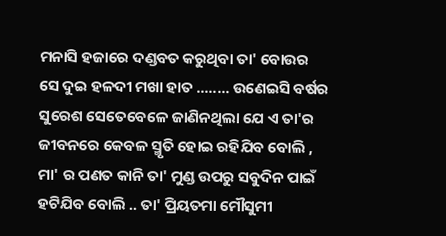ମନାସି ହଜାରେ ଦଣ୍ଡବତ କରୁଥିବା ତା' ବୋଉର ସେ ଦୁଇ ହଳଦୀ ମଖା ହାତ ........ ଉଣେଇସି ବର୍ଷର ସୁରେଶ ସେତେବେଳେ ଜାଣିନଥିଲା ଯେ ଏ ତା'ର ଜୀବନରେ କେବଳ ସ୍ମୃତି ହୋଇ ରହିଯିବ ବୋଲି , ମା' ର ପଣତ କାନି ତା' ମୁଣ୍ଡ ଉପରୁ ସବୁଦିନ ପାଇଁ ହଟିଯିବ ବୋଲି .. ତା' ପ୍ରିୟତମା ମୌସୁମୀ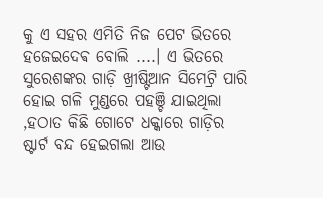କୁ ଏ ସହର ଏମିତି ନିଜ ପେଟ ଭିତରେ ହଜେଇଦେଵ ବୋଲି ....। ଏ ଭିତରେ ସୁରେଶଙ୍କର ଗାଡ଼ି ଖ୍ରୀଷ୍ଟିଆନ ସିମେଟ୍ରି ପାରି ହୋଇ ଗଳି ମୁଣ୍ଡରେ ପହଞ୍ଚି ଯାଇଥିଲା ,ହଠାତ କିଛି ଗୋଟେ ଧକ୍କାରେ ଗାଡ଼ିର ଷ୍ଟାର୍ଟ ବନ୍ଦ ହେଇଗଲା ଆଉ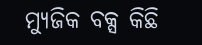ମ୍ୟୁଜିକ ବକ୍ସ କିଛି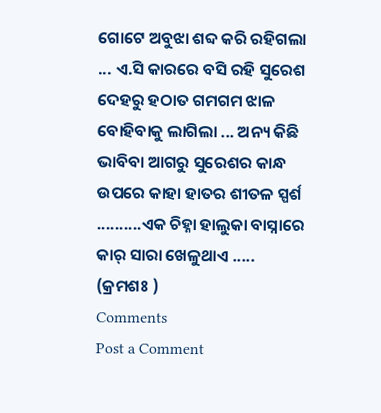ଗୋଟେ ଅବୁଝା ଶବ୍ଦ କରି ରହିଗଲା ... ଏ.ସି କାରରେ ବସି ରହି ସୁରେଶ ଦେହରୁ ହଠାତ ଗମଗମ ଝାଳ ବୋହିବାକୁ ଲାଗିଲା ... ଅନ୍ୟ କିଛି ଭାବିବା ଆଗରୁ ସୁରେଶର କାନ୍ଧ ଉପରେ କାହା ହାତର ଶୀତଳ ସ୍ପର୍ଶ ..........ଏକ ଚିହ୍ନା ହାଲୁକା ବାସ୍ନାରେ କାର୍ ସାରା ଖେଳୁଥାଏ ..... (କ୍ରମଶଃ )
Comments
Post a Comment